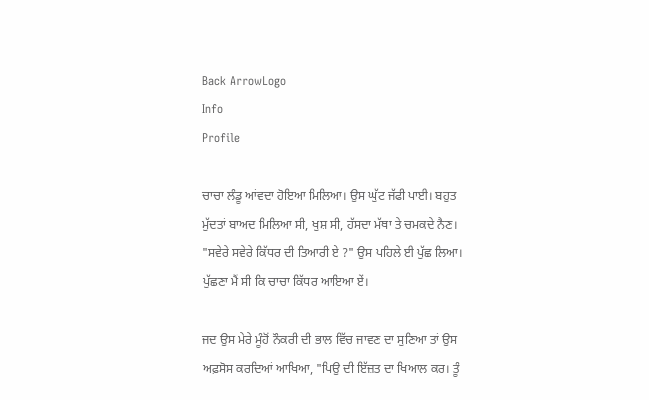Back ArrowLogo
Info
Profile

ਚਾਚਾ ਲੰਡੂ ਆਂਵਦਾ ਹੋਇਆ ਮਿਲਿਆ। ਉਸ ਘੁੱਟ ਜੱਫੀ ਪਾਈ। ਬਹੁਤ ਮੁੱਦਤਾਂ ਬਾਅਦ ਮਿਲਿਆ ਸੀ, ਖੁਸ਼ ਸੀ, ਹੱਸਦਾ ਮੱਥਾ ਤੇ ਚਮਕਦੇ ਨੈਣ। "ਸਵੇਰੇ ਸਵੇਰੇ ਕਿੱਧਰ ਦੀ ਤਿਆਰੀ ਏ ?" ਉਸ ਪਹਿਲੇ ਈ ਪੁੱਛ ਲਿਆ। ਪੁੱਛਣਾ ਮੈਂ ਸੀ ਕਿ ਚਾਚਾ ਕਿੱਧਰ ਆਇਆ ਏਂ।

ਜਦ ਉਸ ਮੇਰੇ ਮੂੰਹੋਂ ਨੌਕਰੀ ਦੀ ਭਾਲ ਵਿੱਚ ਜਾਵਣ ਦਾ ਸੁਣਿਆ ਤਾਂ ਉਸ ਅਫ਼ਸੋਸ ਕਰਦਿਆਂ ਆਖਿਆ, "ਪਿਉ ਦੀ ਇੱਜ਼ਤ ਦਾ ਖਿਆਲ ਕਰ। ਤੂੰ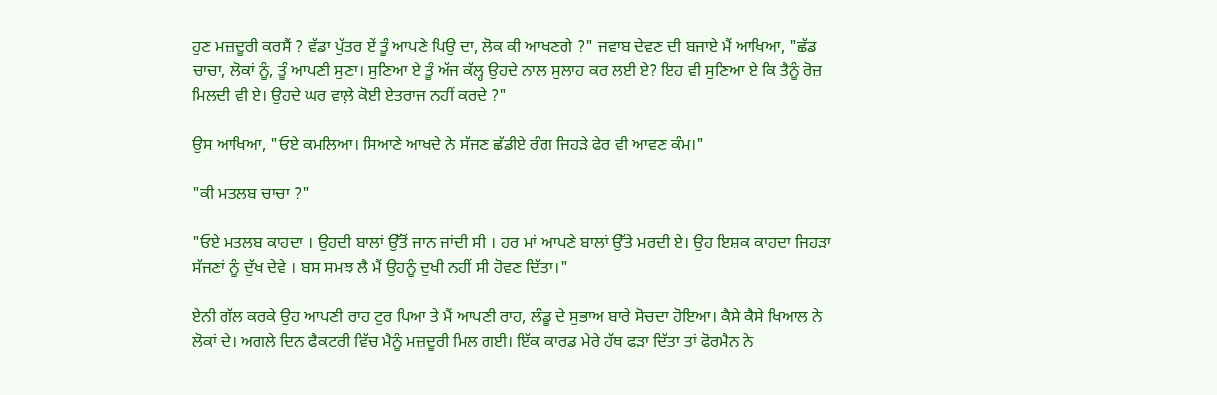ਹੁਣ ਮਜ਼ਦੂਰੀ ਕਰਸੈਂ ? ਵੱਡਾ ਪੁੱਤਰ ਏਂ ਤੂੰ ਆਪਣੇ ਪਿਉ ਦਾ, ਲੋਕ ਕੀ ਆਖਣਗੇ ?" ਜਵਾਬ ਦੇਵਣ ਦੀ ਬਜਾਏ ਮੈਂ ਆਖਿਆ, "ਛੱਡ ਚਾਚਾ, ਲੋਕਾਂ ਨੂੰ, ਤੂੰ ਆਪਣੀ ਸੁਣਾ। ਸੁਣਿਆ ਏ ਤੂੰ ਅੱਜ ਕੱਲ੍ਹ ਉਹਦੇ ਨਾਲ ਸੁਲਾਹ ਕਰ ਲਈ ਏ? ਇਹ ਵੀ ਸੁਣਿਆ ਏ ਕਿ ਤੈਨੂੰ ਰੋਜ਼ ਮਿਲਦੀ ਵੀ ਏ। ਉਹਦੇ ਘਰ ਵਾਲ਼ੇ ਕੋਈ ਏਤਰਾਜ ਨਹੀਂ ਕਰਦੇ ?"

ਉਸ ਆਖਿਆ, "ਓਏ ਕਮਲਿਆ। ਸਿਆਣੇ ਆਖਦੇ ਨੇ ਸੱਜਣ ਛੱਡੀਏ ਰੰਗ ਜਿਹੜੇ ਫੇਰ ਵੀ ਆਵਣ ਕੰਮ।"

"ਕੀ ਮਤਲਬ ਚਾਚਾ ?"

"ਓਏ ਮਤਲਬ ਕਾਹਦਾ । ਉਹਦੀ ਬਾਲਾਂ ਉੱਤੋਂ ਜਾਨ ਜਾਂਦੀ ਸੀ । ਹਰ ਮਾਂ ਆਪਣੇ ਬਾਲਾਂ ਉੱਤੇ ਮਰਦੀ ਏ। ਉਹ ਇਸ਼ਕ ਕਾਹਦਾ ਜਿਹੜਾ ਸੱਜਣਾਂ ਨੂੰ ਦੁੱਖ ਦੇਵੇ । ਬਸ ਸਮਝ ਲੈ ਮੈਂ ਉਹਨੂੰ ਦੁਖੀ ਨਹੀਂ ਸੀ ਹੋਵਣ ਦਿੱਤਾ।"

ਏਨੀ ਗੱਲ ਕਰਕੇ ਉਹ ਆਪਣੀ ਰਾਹ ਟੁਰ ਪਿਆ ਤੇ ਮੈਂ ਆਪਣੀ ਰਾਹ, ਲੰਡੂ ਦੇ ਸੁਭਾਅ ਬਾਰੇ ਸੋਚਦਾ ਹੋਇਆ। ਕੈਸੇ ਕੈਸੇ ਖਿਆਲ ਨੇ ਲੋਕਾਂ ਦੇ। ਅਗਲੇ ਦਿਨ ਫੈਕਟਰੀ ਵਿੱਚ ਮੈਨੂੰ ਮਜ਼ਦੂਰੀ ਮਿਲ ਗਈ। ਇੱਕ ਕਾਰਡ ਮੇਰੇ ਹੱਥ ਫੜਾ ਦਿੱਤਾ ਤਾਂ ਫੋਰਮੈਨ ਨੇ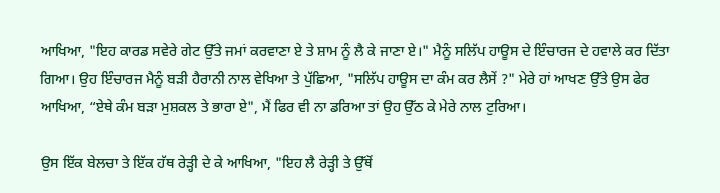ਆਖਿਆ, "ਇਹ ਕਾਰਡ ਸਵੇਰੇ ਗੇਟ ਉੱਤੇ ਜਮਾਂ ਕਰਵਾਣਾ ਏ ਤੇ ਸ਼ਾਮ ਨੂੰ ਲੈ ਕੇ ਜਾਣਾ ਏ।" ਮੈਨੂੰ ਸਲਿੱਪ ਹਾਊਸ ਦੇ ਇੰਚਾਰਜ ਦੇ ਹਵਾਲੇ ਕਰ ਦਿੱਤਾ ਗਿਆ। ਉਹ ਇੰਚਾਰਜ ਮੈਨੂੰ ਬੜੀ ਹੈਰਾਨੀ ਨਾਲ ਵੇਖਿਆ ਤੇ ਪੁੱਛਿਆ, "ਸਲਿੱਪ ਹਾਊਸ ਦਾ ਕੰਮ ਕਰ ਲੈਸੇਂ ?" ਮੇਰੇ ਹਾਂ ਆਖਣ ਉੱਤੇ ਉਸ ਫੇਰ ਆਖਿਆ, “ਏਥੇ ਕੰਮ ਬੜਾ ਮੁਸ਼ਕਲ ਤੇ ਭਾਰਾ ਏ", ਮੈਂ ਫਿਰ ਵੀ ਨਾ ਡਰਿਆ ਤਾਂ ਉਹ ਉੱਠ ਕੇ ਮੇਰੇ ਨਾਲ ਟੁਰਿਆ।

ਉਸ ਇੱਕ ਬੇਲਚਾ ਤੇ ਇੱਕ ਹੱਥ ਰੇੜ੍ਹੀ ਦੇ ਕੇ ਆਖਿਆ, "ਇਹ ਲੈ ਰੇੜ੍ਹੀ ਤੇ ਉੱਥੋਂ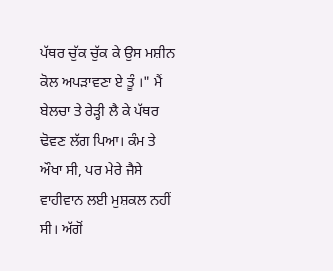ਪੱਥਰ ਚੁੱਕ ਚੁੱਕ ਕੇ ਉਸ ਮਸ਼ੀਨ ਕੋਲ ਅਪੜਾਵਣਾ ਏ ਤੂੰ ।" ਮੈਂ ਬੇਲਚਾ ਤੇ ਰੇੜ੍ਹੀ ਲੈ ਕੇ ਪੱਥਰ ਢੋਵਣ ਲੱਗ ਪਿਆ। ਕੰਮ ਤੇ ਔਖਾ ਸੀ, ਪਰ ਮੇਰੇ ਜੈਸੇ ਵਾਹੀਵਾਨ ਲਈ ਮੁਸ਼ਕਲ ਨਹੀਂ ਸੀ। ਅੱਗੋਂ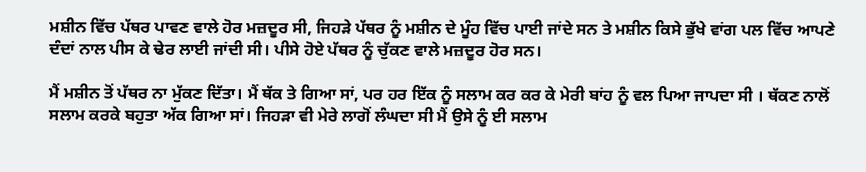ਮਸ਼ੀਨ ਵਿੱਚ ਪੱਥਰ ਪਾਵਣ ਵਾਲੇ ਹੋਰ ਮਜ਼ਦੂਰ ਸੀ, ਜਿਹੜੇ ਪੱਥਰ ਨੂੰ ਮਸ਼ੀਨ ਦੇ ਮੂੰਹ ਵਿੱਚ ਪਾਈ ਜਾਂਦੇ ਸਨ ਤੇ ਮਸ਼ੀਨ ਕਿਸੇ ਭੁੱਖੇ ਵਾਂਗ ਪਲ ਵਿੱਚ ਆਪਣੇ ਦੰਦਾਂ ਨਾਲ ਪੀਸ ਕੇ ਢੇਰ ਲਾਈ ਜਾਂਦੀ ਸੀ। ਪੀਸੇ ਹੋਏ ਪੱਥਰ ਨੂੰ ਚੁੱਕਣ ਵਾਲੇ ਮਜ਼ਦੂਰ ਹੋਰ ਸਨ।

ਮੈਂ ਮਸ਼ੀਨ ਤੋਂ ਪੱਥਰ ਨਾ ਮੁੱਕਣ ਦਿੱਤਾ। ਮੈਂ ਥੱਕ ਤੇ ਗਿਆ ਸਾਂ, ਪਰ ਹਰ ਇੱਕ ਨੂੰ ਸਲਾਮ ਕਰ ਕਰ ਕੇ ਮੇਰੀ ਬਾਂਹ ਨੂੰ ਵਲ ਪਿਆ ਜਾਪਦਾ ਸੀ । ਥੱਕਣ ਨਾਲੋਂ ਸਲਾਮ ਕਰਕੇ ਬਹੁਤਾ ਅੱਕ ਗਿਆ ਸਾਂ। ਜਿਹੜਾ ਵੀ ਮੇਰੇ ਲਾਗੋਂ ਲੰਘਦਾ ਸੀ ਮੈਂ ਉਸੇ ਨੂੰ ਈ ਸਲਾਮ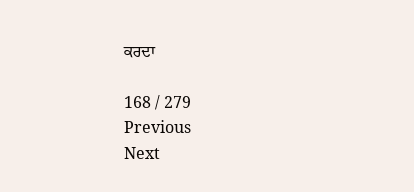ਕਰਦਾ

168 / 279
Previous
Next